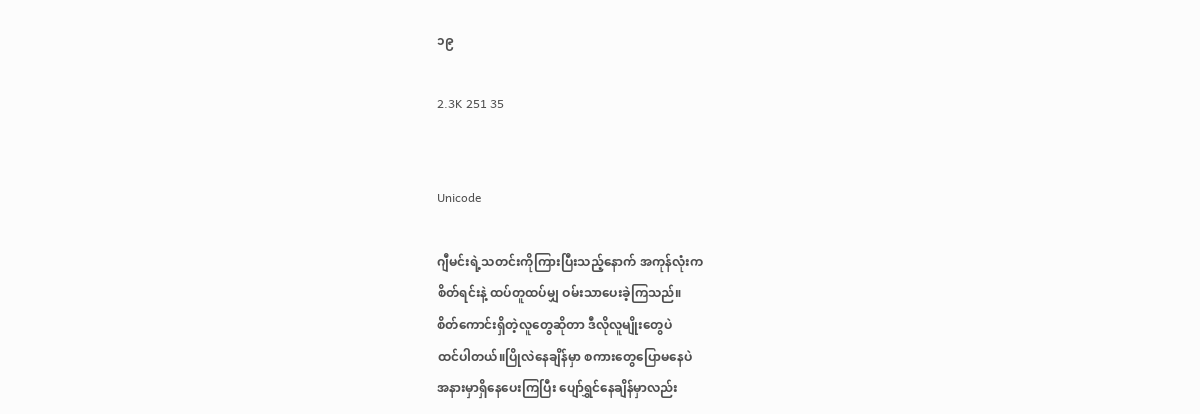၁၉

2.3K 251 35


Unicode

ဂျီမင်းရဲ့သတင်းကိုကြားပြီးသည့်နောက် အကုန်လုံးက
စိတ်ရင်းနဲ့ ထပ်တူထပ်မျှ ဝမ်းသာပေးခဲ့ကြသည်။
စိတ်ကောင်းရှိတဲ့လူတွေဆိုတာ ဒီလိုလူမျိုးတွေပဲ
ထင်ပါတယ်။ပြိုလဲနေချိန်မှာ စကားတွေပြောမနေပဲ
အနားမှာရှိနေပေးကြပြီး ပျော်ရွှင်နေချိန်မှာလည်း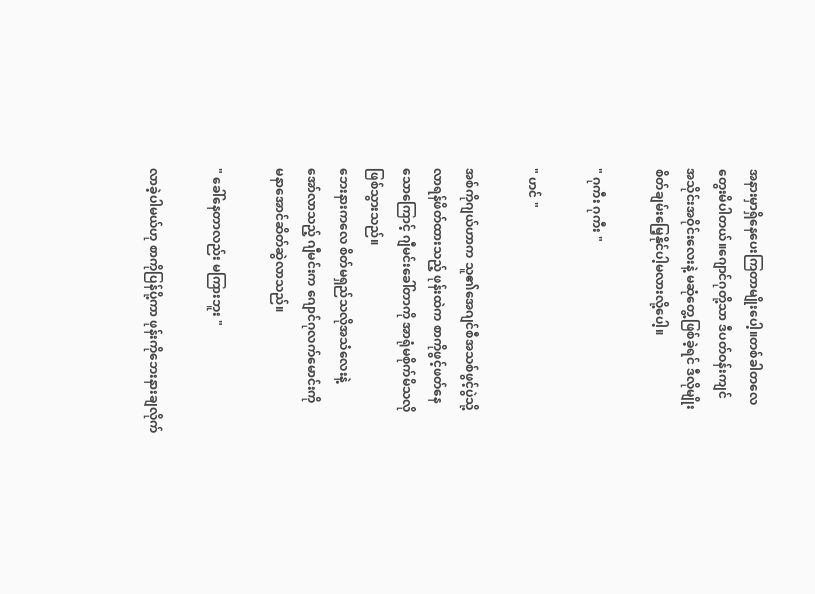အနားမှာရှိနေပေးကြတာမျိုးပေါ့။တစ်ခါတလေ
တွေးမိပါတယ်။ဂျောင်ဂုတို့သာ ဒီပတ်ဝန်းကျင်
အသိုင်းအဝိုင်းလေးနဲ့ မဆုံတွေ့ဖြစ်ခဲ့ရင် ဒီလိုမျိုး
စိတ်ချမ်းမြေ့နိုင်ပါ့မလားလို့ပေါ့။

" ဂုကီး ဂုကီး "

" ဟင် "

အစ်ကိုဂျယ်ဟာက သူ၏အေဂျင်စီအသစ်ဖွင့်ပွဲသို့
လာရန်ဖိတ်ထားသည့် ဖုန်းထဲက စာကိုဖွင့်ဖတ်နေ
သောကြောင့် ဂျီမင်းခေါ်တာကို အာရုံမစိုက်မိသလို
ဖြစ်သွားသည်။
ဘေးနားကလေ စိတ်မရှည်သလိုအသံလေးနဲ့
အော်လာသည့် ဂျီမင်းက ဂျောင်ဂုလက်မောင်းကို
မနာအောင်ဆိတ်ဆွဲလာသည်။

" ခေါ်နေတာလည်း မကြားဘူး "

လာခဲ့ပါမယ်ဟု စာကိုပြန်ပို့ကာ ဖုန်းကိုဘေးနားချလိုက်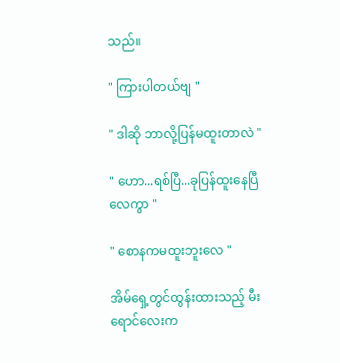သည်။

" ကြားပါတယ်ဗျ "

" ဒါဆို ဘာလို့ပြန်မထူးတာလဲ "

" ဟော...ရစ်ပြီ...ခုပြန်ထူးနေပြီလေကွာ "

" စောနကမထူးဘူးလေ "

အိမ်ရှေ့တွင်ထွန်းထားသည့် မီးရောင်လေးက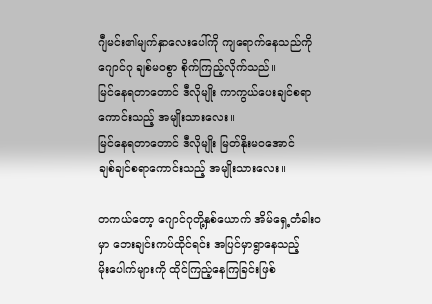ဂျီမင်း၏မျက်နှာလေးပေါ်ကို ကျရောက်နေသည်ကို
ဂျောင်ဂု ချစ်မဝစွာ စိုက်ကြည့်လိုက်သည်။
မြင်နေရတာတောင် ဒီလိုမျိုး ကာကွယ်ပေးချင်စရာ
ကောင်းသည့် အမျိုးသားလေး။
မြင်နေရတာတောင် ဒီလိုမျိုး မြတ်နိုးမဝအောင်
ချစ်ချင်စရာကောင်းသည့် အမျိုးသားလေး။

တကယ်တော့ ဂျောင်ဂုတို့နှစ်ယောက် အိမ်ရှေ့တံခါးဝ
မှာ ဘေးချင်းကပ်ထိုင်ရင်း အပြင်မှာရွာနေသည့်
မိုးပေါက်များကို ထိုင်ကြည့်နေကြခြင်းဖြစ်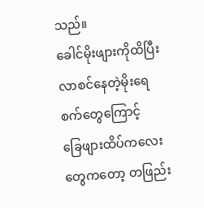သည်။
ခေါင်မိုးဖျားကိုထိပြီး လာစင်နေတဲ့မိုးရေစက်တွေကြောင့်
ခြေဖျားထိပ်ကလေးတွေကတော့ တဖြည်း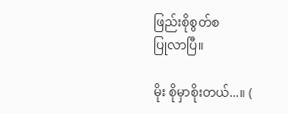ဖြည်းစိုစွတ်စ
ပြုလာပြီ။

မိုး စိုမှာစိုးတယ်...။ (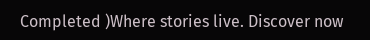Completed )Where stories live. Discover now